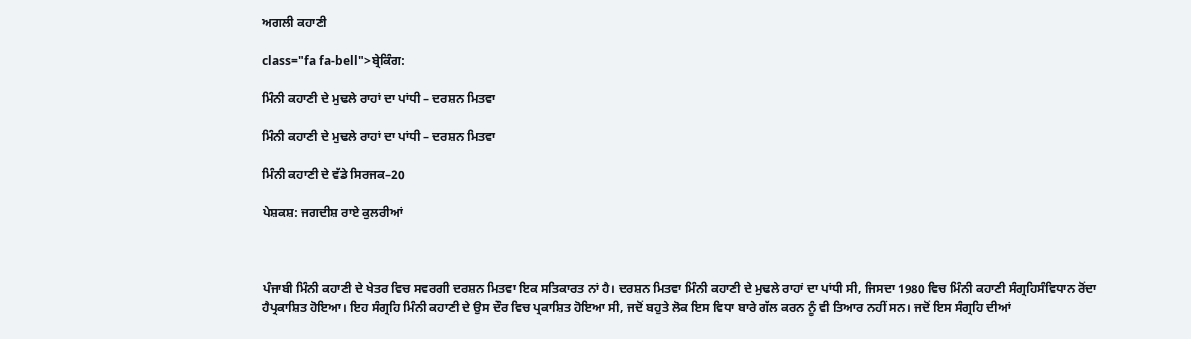ਅਗਲੀ ਕਹਾਣੀ

class="fa fa-bell">ਬ੍ਰੇਕਿੰਗ:

ਮਿੰਨੀ ਕਹਾਣੀ ਦੇ ਮੁਢਲੇ ਰਾਹਾਂ ਦਾ ਪਾਂਧੀ – ਦਰਸ਼ਨ ਮਿਤਵਾ

ਮਿੰਨੀ ਕਹਾਣੀ ਦੇ ਮੁਢਲੇ ਰਾਹਾਂ ਦਾ ਪਾਂਧੀ – ਦਰਸ਼ਨ ਮਿਤਵਾ

ਮਿੰਨੀ ਕਹਾਣੀ ਦੇ ਵੱਡੇ ਸਿਰਜਕ–20

ਪੇਸ਼ਕਸ਼: ਜਗਦੀਸ਼ ਰਾਏ ਕੁਲਰੀਆਂ



ਪੰਜਾਬੀ ਮਿੰਨੀ ਕਹਾਣੀ ਦੇ ਖੇਤਰ ਵਿਚ ਸਵਰਗੀ ਦਰਸ਼ਨ ਮਿਤਵਾ ਇਕ ਸਤਿਕਾਰਤ ਨਾਂ ਹੈ। ਦਰਸ਼ਨ ਮਿਤਵਾ ਮਿੰਨੀ ਕਹਾਣੀ ਦੇ ਮੁਢਲੇ ਰਾਹਾਂ ਦਾ ਪਾਂਧੀ ਸੀ, ਜਿਸਦਾ 1980 ਵਿਚ ਮਿੰਨੀ ਕਹਾਣੀ ਸੰਗ੍ਰਹਿਸੰਵਿਧਾਨ ਰੋਂਦਾ ਹੈਪ੍ਰਕਾਸ਼ਿਤ ਹੋਇਆ। ਇਹ ਸੰਗ੍ਰਹਿ ਮਿੰਨੀ ਕਹਾਣੀ ਦੇ ਉਸ ਦੌਰ ਵਿਚ ਪ੍ਰਕਾਸ਼ਿਤ ਹੋਇਆ ਸੀ, ਜਦੋਂ ਬਹੁਤੇ ਲੋਕ ਇਸ ਵਿਧਾ ਬਾਰੇ ਗੱਲ ਕਰਨ ਨੂੰ ਵੀ ਤਿਆਰ ਨਹੀਂ ਸਨ। ਜਦੋਂ ਇਸ ਸੰਗ੍ਰਹਿ ਦੀਆਂ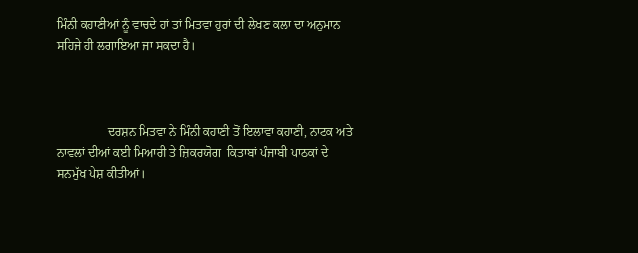ਮਿੰਨੀ ਕਹਾਣੀਆਂ ਨੂੰ ਵਾਚਦੇ ਹਾਂ ਤਾਂ ਮਿਤਵਾ ਹੁਰਾਂ ਦੀ ਲੇਖਣ ਕਲਾ ਦਾ ਅਨੁਮਾਨ ਸਹਿਜੇ ਹੀ ਲਗਾਇਆ ਜਾ ਸਕਦਾ ਹੈ।



                ਦਰਸ਼ਨ ਮਿਤਵਾ ਨੇ ਮਿੰਨੀ ਕਹਾਣੀ ਤੋਂ ਇਲਾਵਾ ਕਹਾਣੀ, ਨਾਟਕ ਅਤੇ ਨਾਵਲਾਂ ਦੀਆਂ ਕਈ ਮਿਆਰੀ ਤੇ ਜ਼ਿਕਰਯੋਗ  ਕਿਤਾਬਾਂ ਪੰਜਾਬੀ ਪਾਠਕਾਂ ਦੇ ਸਨਮੁੱਖ ਪੇਸ਼ ਕੀਤੀਆਂ।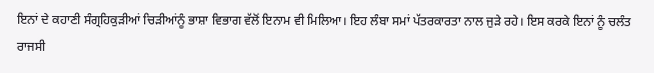ਇਨਾਂ ਦੇ ਕਹਾਣੀ ਸੰਗ੍ਰਹਿਕੁੜੀਆਂ ਚਿੜੀਆਂਨੂੰ ਭਾਸ਼ਾ ਵਿਭਾਗ ਵੱਲੋਂ ਇਨਾਮ ਵੀ ਮਿਲਿਆ। ਇਹ ਲੰਬਾ ਸਮਾਂ ਪੱਤਰਕਾਰਤਾ ਨਾਲ ਜੁੜੇ ਰਹੇ। ਇਸ ਕਰਕੇ ਇਨਾਂ ਨੂੰ ਚਲੰਤ ਰਾਜਸੀ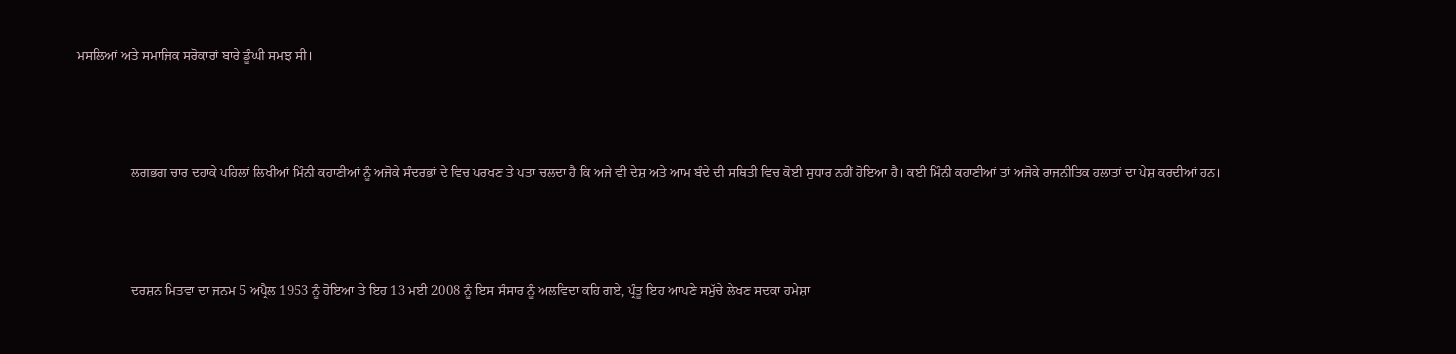ਮਸਲਿਆਂ ਅਤੇ ਸਮਾਜਿਕ ਸਰੋਕਾਰਾਂ ਬਾਰੇ ਡੂੰਘੀ ਸਮਝ ਸੀ।



                ਲਗਭਗ ਚਾਰ ਦਹਾਕੇ ਪਹਿਲਾਂ ਲਿਖੀਆਂ ਮਿੰਨੀ ਕਹਾਣੀਆਂ ਨੂੰ ਅਜੋਕੇ ਸੰਦਰਭਾਂ ਦੇ ਵਿਚ ਪਰਖਣ ਤੇ ਪਤਾ ਚਲਦਾ ਹੈ ਕਿ ਅਜੇ ਵੀ ਦੇਸ਼ ਅਤੇ ਆਮ ਬੰਦੇ ਦੀ ਸਥਿਤੀ ਵਿਚ ਕੋਈ ਸੁਧਾਰ ਨਹੀਂ ਹੋਇਆ ਹੈ। ਕਈ ਮਿੰਨੀ ਕਹਾਣੀਆਂ ਤਾਂ ਅਜੋਕੇ ਰਾਜਨੀਤਿਕ ਹਲਾਤਾਂ ਦਾ ਪੇਸ਼ ਕਰਦੀਆਂ ਹਨ।



                ਦਰਸ਼ਨ ਮਿਤਵਾ ਦਾ ਜਨਮ 5 ਅਪ੍ਰੈਲ 1953 ਨੂੰ ਹੋਇਆ ਤੇ ਇਹ 13 ਮਈ 2008 ਨੂੰ ਇਸ ਸੰਸਾਰ ਨੂੰ ਅਲਵਿਦਾ ਕਹਿ ਗਏ, ਪ੍ਰੰਤੂ ਇਹ ਆਪਣੇ ਸਮੁੱਚੇ ਲੇਖਣ ਸਦਕਾ ਹਮੇਸ਼ਾ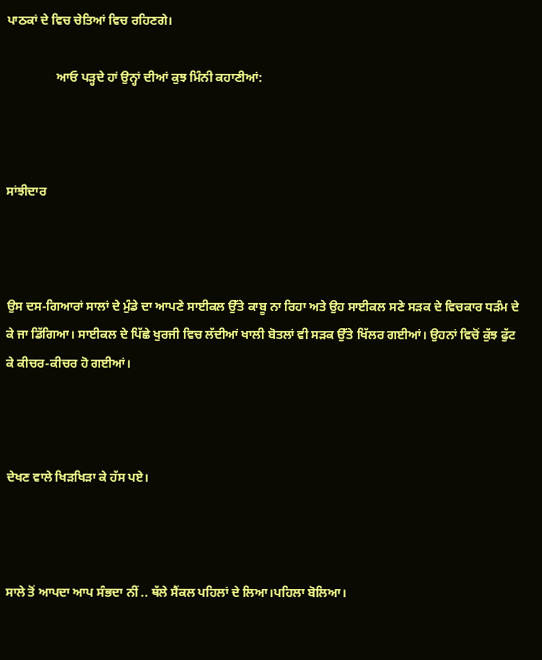ਪਾਠਕਾਂ ਦੇ ਵਿਚ ਚੇਤਿਆਂ ਵਿਚ ਰਹਿਣਗੇ।

                ਆਓ ਪੜ੍ਹਦੇ ਹਾਂ ਉਨ੍ਹਾਂ ਦੀਆਂ ਕੁਝ ਮਿੰਨੀ ਕਹਾਣੀਆਂ:



ਸਾਂਝੀਦਾਰ



ਉਸ ਦਸ-ਗਿਆਰਾਂ ਸਾਲਾਂ ਦੇ ਮੁੰਡੇ ਦਾ ਆਪਣੇ ਸਾਈਕਲ ਉੱਤੇ ਕਾਬੂ ਨਾ ਰਿਹਾ ਅਤੇ ਉਹ ਸਾਈਕਲ ਸਣੇ ਸੜਕ ਦੇ ਵਿਚਕਾਰ ਧੜੰਮ ਦੇ ਕੇ ਜਾ ਡਿੱਗਿਆ। ਸਾਈਕਲ ਦੇ ਪਿੱਛੇ ਖੁਰਜੀ ਵਿਚ ਲੱਦੀਆਂ ਖਾਲੀ ਬੋਤਲਾਂ ਵੀ ਸੜਕ ਉੱਤੇ ਖਿੱਲਰ ਗਈਆਂ। ਉਹਨਾਂ ਵਿਚੋਂ ਕੁੱਝ ਫੁੱਟ ਕੇ ਕੀਚਰ-ਕੀਚਰ ਹੋ ਗਈਆਂ।



ਦੇਖਣ ਵਾਲੇ ਖਿੜਖਿੜਾ ਕੇ ਹੱਸ ਪਏ।



ਸਾਲੇ ਤੋਂ ਆਪਦਾ ਆਪ ਸੰਭਦਾ ਨੀਂ .. ਥੱਲੇ ਸੈਂਕਲ ਪਹਿਲਾਂ ਦੇ ਲਿਆ।ਪਹਿਲਾ ਬੋਲਿਆ।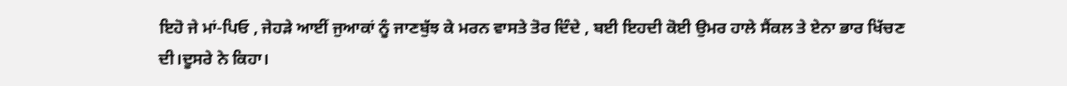ਇਹੋ ਜੇ ਮਾਂ-ਪਿਓ , ਜੇਹੜੇ ਆਈਂ ਜੁਆਕਾਂ ਨੂੰ ਜਾਣਬੁੱਝ ਕੇ ਮਰਨ ਵਾਸਤੇ ਤੋਰ ਦਿੰਦੇ , ਬਈ ਇਹਦੀ ਕੋਈ ਉਮਰ ਹਾਲੇ ਸੈਂਕਲ ਤੇ ਏਨਾ ਭਾਰ ਖਿੱਚਣ ਦੀ।ਦੂਸਰੇ ਨੇ ਕਿਹਾ।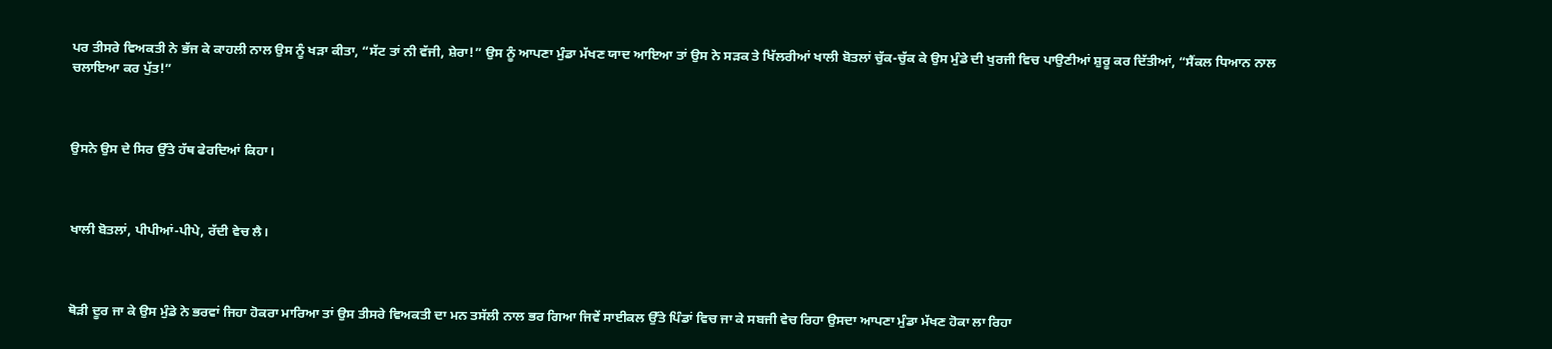ਪਰ ਤੀਸਰੇ ਵਿਅਕਤੀ ਨੇ ਭੱਜ ਕੇ ਕਾਹਲੀ ਨਾਲ ਉਸ ਨੂੰ ਖੜਾ ਕੀਤਾ, “ਸੱਟ ਤਾਂ ਨੀ ਵੱਜੀ, ਸ਼ੇਰਾ!” ਉਸ ਨੂੰ ਆਪਣਾ ਮੁੰਡਾ ਮੱਖਣ ਯਾਦ ਆਇਆ ਤਾਂ ਉਸ ਨੇ ਸੜਕ ਤੇ ਖਿੱਲਰੀਆਂ ਖਾਲੀ ਬੋਤਲਾਂ ਚੁੱਕ-ਚੁੱਕ ਕੇ ਉਸ ਮੁੰਡੇ ਦੀ ਖੁਰਜੀ ਵਿਚ ਪਾਉਣੀਆਂ ਸ਼ੁਰੂ ਕਰ ਦਿੱਤੀਆਂ, “ਸੈਂਕਲ ਧਿਆਨ ਨਾਲ ਚਲਾਇਆ ਕਰ ਪੁੱਤ!”



ਉਸਨੇ ਉਸ ਦੇ ਸਿਰ ਉੱਤੇ ਹੱਥ ਫੇਰਦਿਆਂ ਕਿਹਾ।



ਖਾਲੀ ਬੋਤਲਾਂ, ਪੀਪੀਆਂ-ਪੀਪੇ, ਰੱਦੀ ਵੇਚ ਲੈ।



ਥੋੜੀ ਦੂਰ ਜਾ ਕੇ ਉਸ ਮੁੰਡੇ ਨੇ ਭਰਵਾਂ ਜਿਹਾ ਹੋਕਰਾ ਮਾਰਿਆ ਤਾਂ ਉਸ ਤੀਸਰੇ ਵਿਅਕਤੀ ਦਾ ਮਨ ਤਸੱਲੀ ਨਾਲ ਭਰ ਗਿਆ ਜਿਵੇਂ ਸਾਈਕਲ ਉੱਤੇ ਪਿੰਡਾਂ ਵਿਚ ਜਾ ਕੇ ਸਬਜੀ ਵੇਚ ਰਿਹਾ ਉਸਦਾ ਆਪਣਾ ਮੁੰਡਾ ਮੱਖਣ ਹੋਕਾ ਲਾ ਰਿਹਾ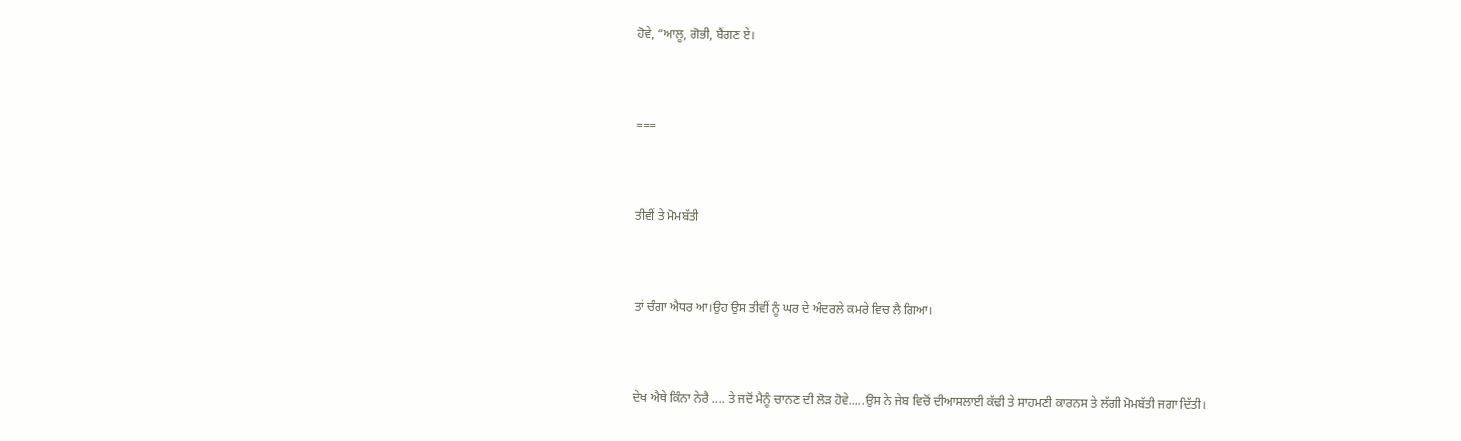ਹੋਵੇ, “ਆਲੂ, ਗੋਭੀ, ਬੈਂਗਣ ਏ।



===



ਤੀਵੀਂ ਤੇ ਮੋਮਬੱਤੀ



ਤਾਂ ਚੰਗਾ ਐਧਰ ਆ।ਉਹ ਉਸ ਤੀਵੀਂ ਨੂੰ ਘਰ ਦੇ ਅੰਦਰਲੇ ਕਮਰੇ ਵਿਚ ਲੈ ਗਿਆ।



ਦੇਖ ਐਥੇ ਕਿੰਨਾ ਨੇਰੈ .... ਤੇ ਜਦੋਂ ਮੈਨੂੰ ਚਾਨਣ ਦੀ ਲੋੜ ਹੋਵੇ.....ਉਸ ਨੇ ਜੇਬ ਵਿਚੋਂ ਦੀਆਸਲਾਈ ਕੱਢੀ ਤੇ ਸਾਹਮਣੀ ਕਾਰਨਸ ਤੇ ਲੱਗੀ ਮੋਮਬੱਤੀ ਜਗਾ ਦਿੱਤੀ।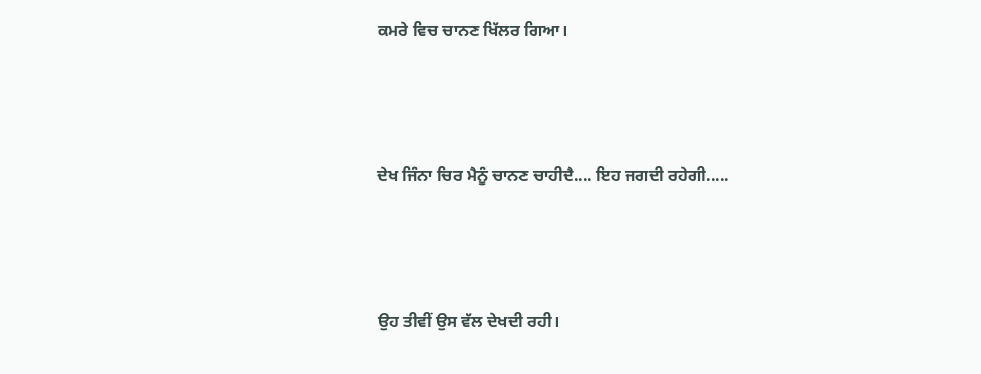ਕਮਰੇ ਵਿਚ ਚਾਨਣ ਖਿੱਲਰ ਗਿਆ।



ਦੇਖ ਜਿੰਨਾ ਚਿਰ ਮੈਨੂੰ ਚਾਨਣ ਚਾਹੀਦੈ.... ਇਹ ਜਗਦੀ ਰਹੇਗੀ.....



ਉਹ ਤੀਵੀਂ ਉਸ ਵੱਲ ਦੇਖਦੀ ਰਹੀ।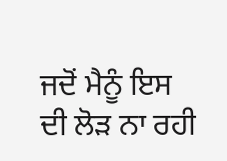ਜਦੋਂ ਮੈਨੂੰ ਇਸ ਦੀ ਲੋੜ ਨਾ ਰਹੀ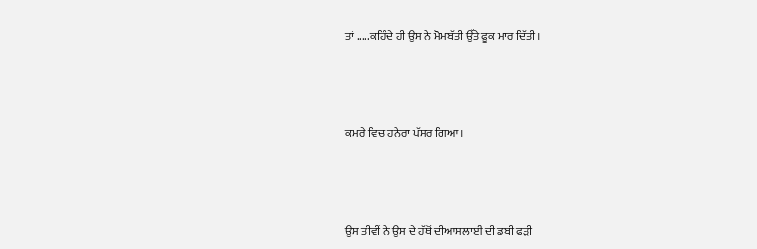ਤਾਂ .....ਕਹਿੰਦੇ ਹੀ ਉਸ ਨੇ ਮੋਮਬੱਤੀ ਉੱਤੇ ਫੂਕ ਮਾਰ ਦਿੱਤੀ।



ਕਮਰੇ ਵਿਚ ਹਨੇਰਾ ਪੱਸਰ ਗਿਆ।



ਉਸ ਤੀਵੀਂ ਨੇ ਉਸ ਦੇ ਹੱਥੋਂ ਦੀਆਸਲਾਈ ਦੀ ਡਬੀ ਫੜੀ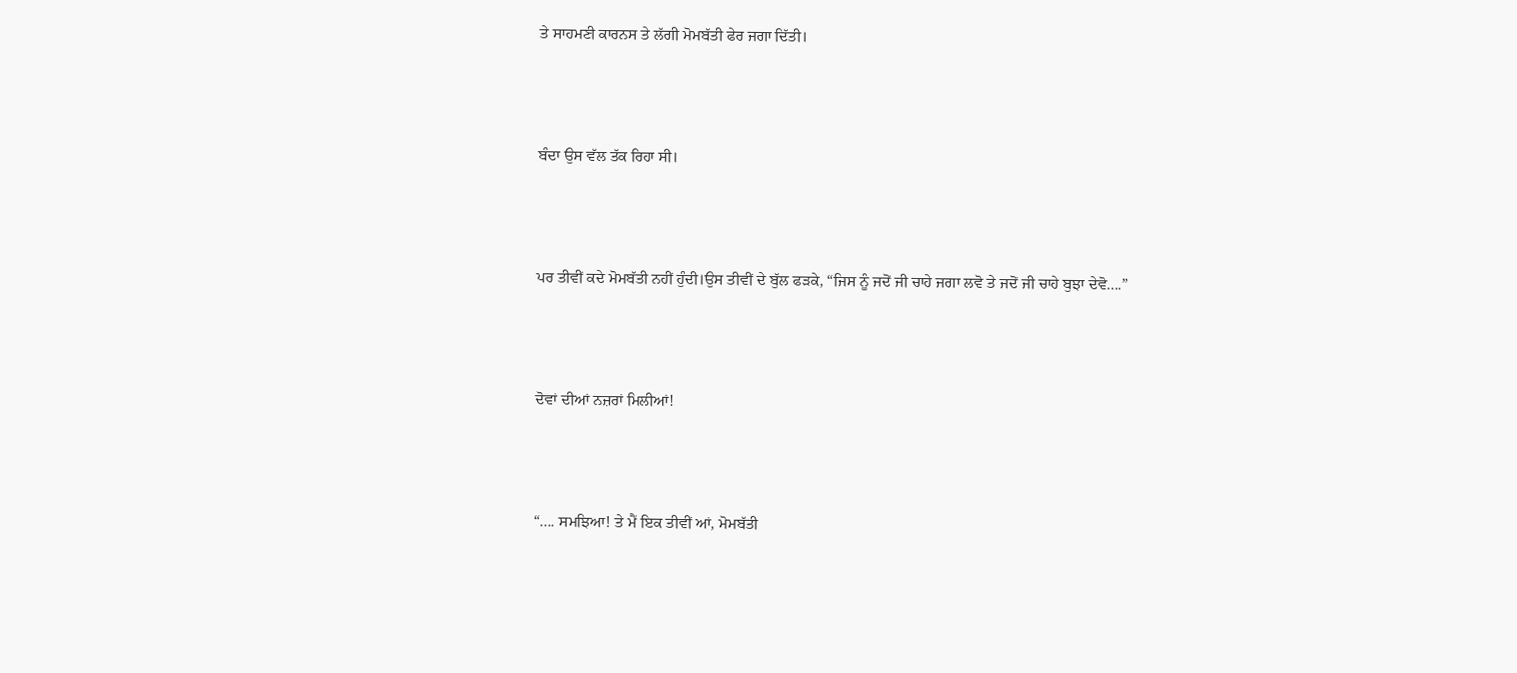ਤੇ ਸਾਹਮਣੀ ਕਾਰਨਸ ਤੇ ਲੱਗੀ ਮੋਮਬੱਤੀ ਫੇਰ ਜਗਾ ਦਿੱਤੀ।



ਬੰਦਾ ਉਸ ਵੱਲ ਤੱਕ ਰਿਹਾ ਸੀ।



ਪਰ ਤੀਵੀਂ ਕਦੇ ਮੋਮਬੱਤੀ ਨਹੀਂ ਹੁੰਦੀ।ਉਸ ਤੀਵੀਂ ਦੇ ਬੁੱਲ ਫੜਕੇ, “ਜਿਸ ਨੂੰ ਜਦੋਂ ਜੀ ਚਾਹੇ ਜਗਾ ਲਵੋ ਤੇ ਜਦੋਂ ਜੀ ਚਾਹੇ ਬੁਝਾ ਦੇਵੋ....”



ਦੋਵਾਂ ਦੀਆਂ ਨਜ਼ਰਾਂ ਮਿਲੀਆਂ!



“.... ਸਮਝਿਆ! ਤੇ ਮੈਂ ਇਕ ਤੀਵੀਂ ਆਂ, ਮੋਮਬੱਤੀ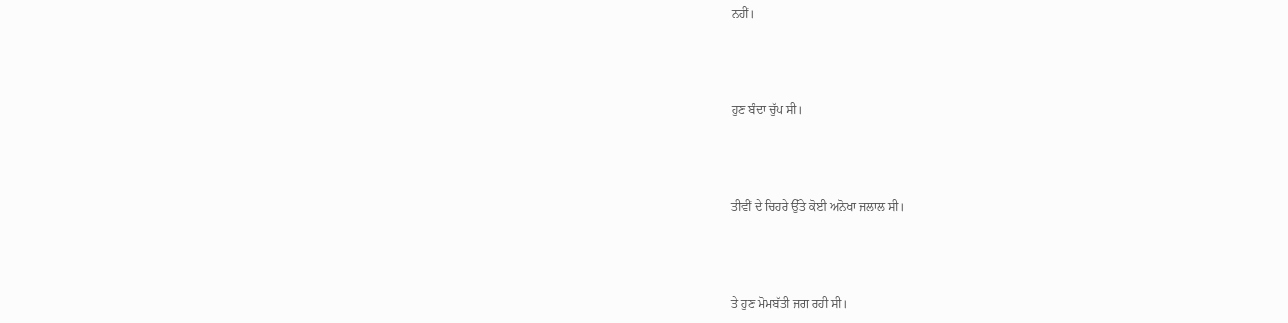ਨਹੀਂ।



ਹੁਣ ਬੰਦਾ ਚੁੱਪ ਸੀ।



ਤੀਵੀਂ ਦੇ ਚਿਹਰੇ ਉੱਤੇ ਕੋਈ ਅਨੋਖਾ ਜਲਾਲ ਸੀ।



ਤੇ ਹੁਣ ਮੋਮਬੱਤੀ ਜਗ ਰਹੀ ਸੀ।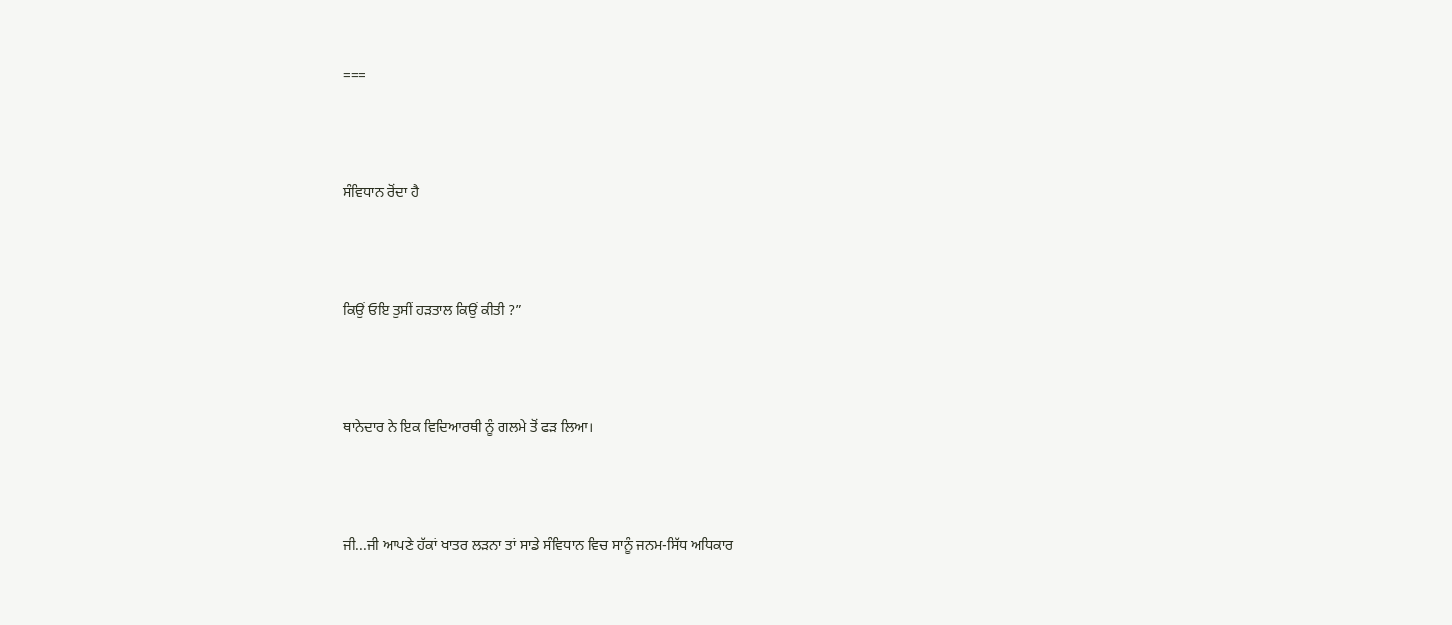===



ਸੰਵਿਧਾਨ ਰੋਂਦਾ ਹੈ



ਕਿਉਂ ਓਇ ਤੁਸੀਂ ਹੜਤਾਲ ਕਿਉਂ ਕੀਤੀ ?”



ਥਾਨੇਦਾਰ ਨੇ ਇਕ ਵਿਦਿਆਰਥੀ ਨੂੰ ਗਲਮੇ ਤੋਂ ਫੜ ਲਿਆ।



ਜੀ...ਜੀ ਆਪਣੇ ਹੱਕਾਂ ਖਾਤਰ ਲੜਨਾ ਤਾਂ ਸਾਡੇ ਸੰਵਿਧਾਨ ਵਿਚ ਸਾਨੂੰ ਜਨਮ-ਸਿੱਧ ਅਧਿਕਾਰ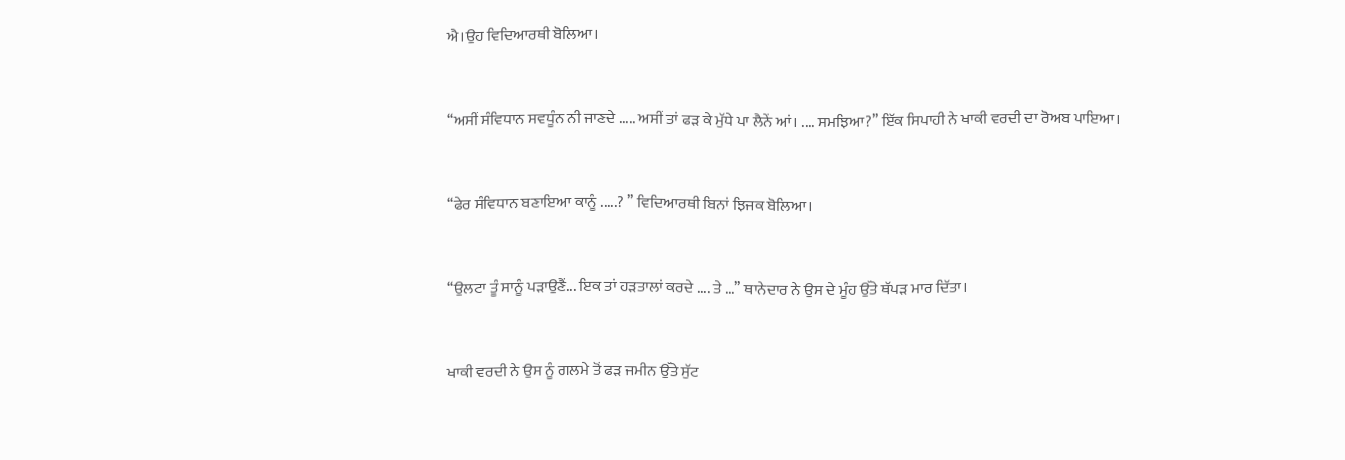ਐ।ਉਹ ਵਿਦਿਆਰਥੀ ਬੋਲਿਆ।



‘‘ਅਸੀਂ ਸੰਵਿਧਾਨ ਸਵਧੂੰਨ ਨੀ ਜਾਣਦੇ ..... ਅਸੀਂ ਤਾਂ ਫੜ ਕੇ ਮੁੱਧੇ ਪਾ ਲੈਨੇਂ ਆਂ। .... ਸਮਝਿਆ?’’ ਇੱਕ ਸਿਪਾਹੀ ਨੇ ਖਾਕੀ ਵਰਦੀ ਦਾ ਰੋਅਬ ਪਾਇਆ।



‘‘ਫੇਰ ਸੰਵਿਧਾਨ ਬਣਾਇਆ ਕਾਨੂੰ .....? ’’ ਵਿਦਿਆਰਥੀ ਬਿਨਾਂ ਝਿਜਕ ਬੋਲਿਆ।



‘‘ਉਲਟਾ ਤੂੰ ਸਾਨੂੰ ਪੜਾਉਣੈਂ... ਇਕ ਤਾਂ ਹੜਤਾਲਾਂ ਕਰਦੇ .... ਤੇ ...’’ ਥਾਨੇਦਾਰ ਨੇ ਉਸ ਦੇ ਮੂੰਹ ਉੱਤੇ ਥੱਪੜ ਮਾਰ ਦਿੱਤਾ।



ਖਾਕੀ ਵਰਦੀ ਨੇ ਉਸ ਨੂੰ ਗਲਮੇ ਤੋਂ ਫੜ ਜਮੀਨ ਉੱਤੇ ਸੁੱਟ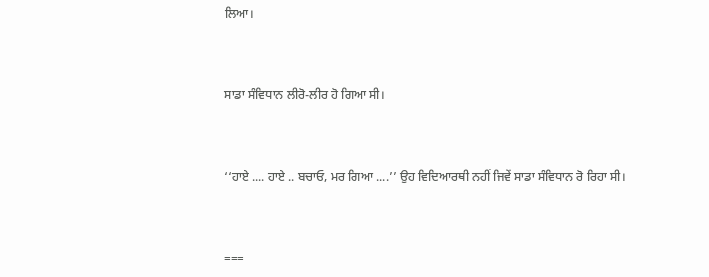ਲਿਆ।



ਸਾਡਾ ਸੰਵਿਧਾਨ ਲੀਰੋ-ਲੀਰ ਹੋ ਗਿਆ ਸੀ।



‘‘ਹਾਏ .... ਹਾਏ .. ਬਚਾਓ, ਮਰ ਗਿਆ ....’’ ਉਹ ਵਿਦਿਆਰਥੀ ਨਹੀਂ ਜਿਵੇਂ ਸਾਡਾ ਸੰਵਿਧਾਨ ਰੋ ਰਿਹਾ ਸੀ।



===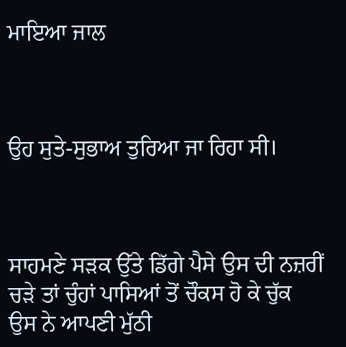ਮਾਇਆ ਜਾਲ



ਉਹ ਸੁਤੇ-ਸੁਭਾਅ ਤੁਰਿਆ ਜਾ ਰਿਹਾ ਸੀ।



ਸਾਹਮਣੇ ਸੜਕ ਉੱਤੇ ਡਿੱਗੇ ਪੈਸੇ ਉਸ ਦੀ ਨਜ਼ਰੀਂ ਚੜੇ ਤਾਂ ਚੁੰਹਾਂ ਪਾਸਿਆਂ ਤੋਂ ਚੌਕਸ ਹੋ ਕੇ ਚੁੱਕ ਉਸ ਨੇ ਆਪਣੀ ਮੁੱਠੀ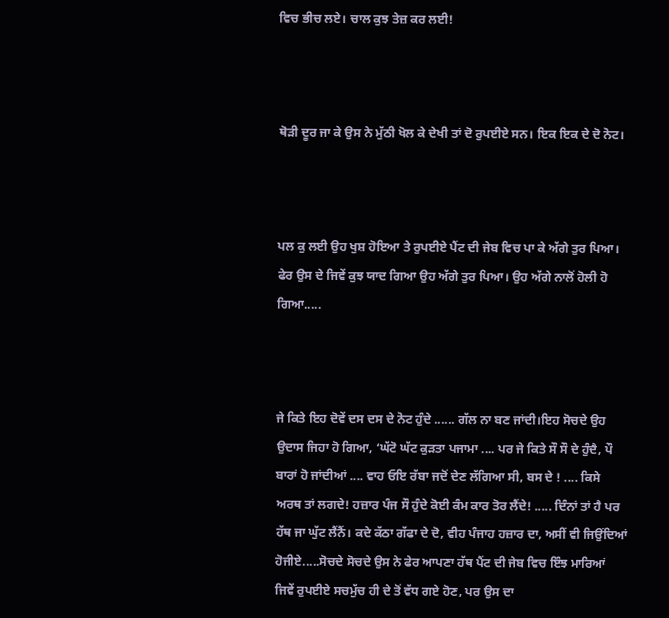ਵਿਚ ਭੀਚ ਲਏ। ਚਾਲ ਕੁਝ ਤੇਜ਼ ਕਰ ਲਈ!



ਥੋੜੀ ਦੂਰ ਜਾ ਕੇ ਉਸ ਨੇ ਮੁੱਠੀ ਖੋਲ ਕੇ ਦੇਖੀ ਤਾਂ ਦੋ ਰੁਪਈਏ ਸਨ। ਇਕ ਇਕ ਦੇ ਦੋ ਨੋਟ।



ਪਲ ਕੁ ਲਈ ਉਹ ਖੁਸ਼ ਹੋਇਆ ਤੇ ਰੁਪਈਏ ਪੈਂਟ ਦੀ ਜੇਬ ਵਿਚ ਪਾ ਕੇ ਅੱਗੇ ਤੁਰ ਪਿਆ। ਫੇਰ ਉਸ ਦੇ ਜਿਵੇਂ ਕੁਝ ਯਾਦ ਗਿਆ ਉਹ ਅੱਗੇ ਤੁਰ ਪਿਆ। ਉਹ ਅੱਗੇ ਨਾਲੋਂ ਹੋਲੀ ਹੋ ਗਿਆ.....



ਜੇ ਕਿਤੇ ਇਹ ਦੋਵੇਂ ਦਸ ਦਸ ਦੇ ਨੋਟ ਹੁੰਦੇ ...... ਗੱਲ ਨਾ ਬਣ ਜਾਂਦੀ।ਇਹ ਸੋਚਦੇ ਉਹ ਉਦਾਸ ਜਿਹਾ ਹੋ ਗਿਆ, ‘ਘੱਟੋ ਘੱਟ ਕੁੜਤਾ ਪਜਾਮਾ .... ਪਰ ਜੇ ਕਿਤੇ ਸੌ ਸੌ ਦੇ ਹੁੰਦੈ, ਪੌ ਬਾਰਾਂ ਹੋ ਜਾਂਦੀਆਂ .... ਵਾਹ ਓਇ ਰੱਬਾ ਜਦੋਂ ਦੇਣ ਲੱਗਿਆ ਸੀ, ਬਸ ਦੇ ! .... ਕਿਸੇ ਅਰਥ ਤਾਂ ਲਗਦੇ! ਹਜ਼ਾਰ ਪੰਜ ਸੌ ਹੁੰਦੇ ਕੋਈ ਕੰਮ ਕਾਰ ਤੋਰ ਲੈਂਦੇ! ..... ਦਿੰਨਾਂ ਤਾਂ ਹੈ ਪਰ ਹੱਥ ਜਾ ਘੁੱਟ ਲੈਂਨੈਂ। ਕਦੇ ਕੱਠਾ ਗੱਫਾ ਦੇ ਦੋ, ਵੀਹ ਪੰਜਾਹ ਹਜ਼ਾਰ ਦਾ, ਅਸੀਂ ਵੀ ਜਿਉਂਦਿਆਂ ਹੋਜੀਏ.....ਸੋਚਦੇ ਸੋਚਦੇ ਉਸ ਨੇ ਫੇਰ ਆਪਣਾ ਹੱਥ ਪੈਂਟ ਦੀ ਜੇਬ ਵਿਚ ਇੰਝ ਮਾਰਿਆਂ ਜਿਵੇਂ ਰੁਪਈਏ ਸਚਮੁੱਚ ਹੀ ਦੇ ਤੋਂ ਵੱਧ ਗਏ ਹੋਣ, ਪਰ ਉਸ ਦਾ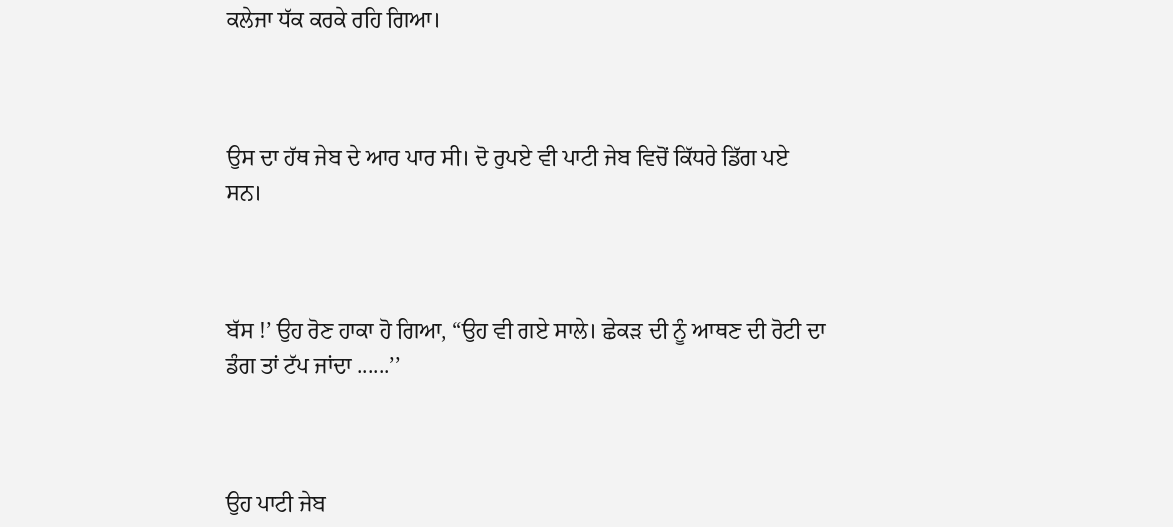ਕਲੇਜਾ ਧੱਕ ਕਰਕੇ ਰਹਿ ਗਿਆ।



ਉਸ ਦਾ ਹੱਥ ਜੇਬ ਦੇ ਆਰ ਪਾਰ ਸੀ। ਦੋ ਰੁਪਏ ਵੀ ਪਾਟੀ ਜੇਬ ਵਿਚੋਂ ਕਿੱਧਰੇ ਡਿੱਗ ਪਏ ਸਨ।



ਬੱਸ !’ ਉਹ ਰੋਣ ਹਾਕਾ ਹੋ ਗਿਆ, “ਉਹ ਵੀ ਗਏ ਸਾਲੇ। ਛੇਕੜ ਦੀ ਨੂੰ ਆਥਣ ਦੀ ਰੋਟੀ ਦਾ ਡੰਗ ਤਾਂ ਟੱਪ ਜਾਂਦਾ ......’’



ਉਹ ਪਾਟੀ ਜੇਬ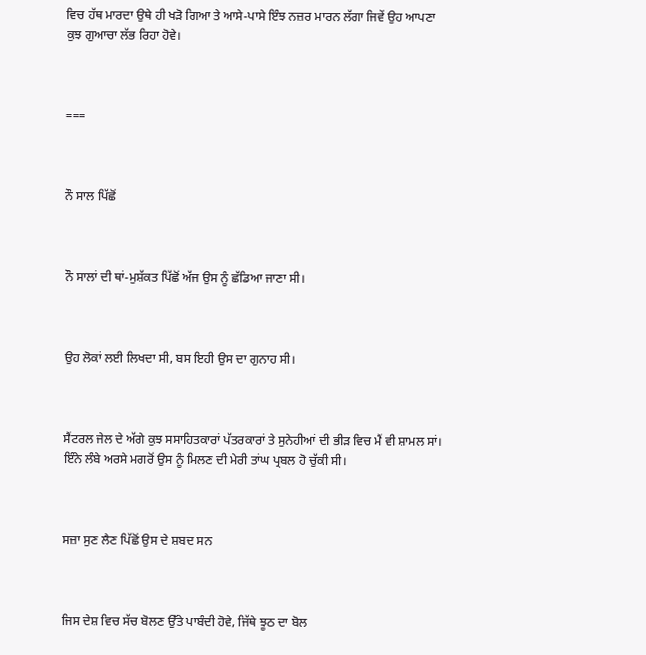ਵਿਚ ਹੱਥ ਮਾਰਦਾ ਉਥੇ ਹੀ ਖੜੋ ਗਿਆ ਤੇ ਆਸੇ-ਪਾਸੇ ਇੰਝ ਨਜ਼ਰ ਮਾਰਨ ਲੱਗਾ ਜਿਵੇਂ ਉਹ ਆਪਣਾ ਕੁਝ ਗੁਆਚਾ ਲੱਭ ਰਿਹਾ ਹੋਵੇ।



===



ਨੌ ਸਾਲ ਪਿੱਛੋਂ



ਨੌ ਸਾਲਾਂ ਦੀ ਥਾਂ-ਮੁਸ਼ੱਕਤ ਪਿੱਛੋਂ ਅੱਜ ਉਸ ਨੂੰ ਛੱਡਿਆ ਜਾਣਾ ਸੀ।



ਉਹ ਲੋਕਾਂ ਲਈ ਲਿਖਦਾ ਸੀ, ਬਸ ਇਹੀ ਉਸ ਦਾ ਗੁਨਾਹ ਸੀ।



ਸੈਂਟਰਲ ਜੇਲ ਦੇ ਅੱਗੇ ਕੁਝ ਸਸਾਹਿਤਕਾਰਾਂ ਪੱਤਰਕਾਰਾਂ ਤੇ ਸੁਨੇਹੀਆਂ ਦੀ ਭੀੜ ਵਿਚ ਮੈਂ ਵੀ ਸ਼ਾਮਲ ਸਾਂ। ਇੰਨੇ ਲੰਬੇ ਅਰਸੇ ਮਗਰੋਂ ਉਸ ਨੂੰ ਮਿਲਣ ਦੀ ਮੇਰੀ ਤਾਂਘ ਪ੍ਰਬਲ ਹੋ ਚੁੱਕੀ ਸੀ।



ਸਜ਼ਾ ਸੁਣ ਲੈਣ ਪਿੱਛੋਂ ਉਸ ਦੇ ਸ਼ਬਦ ਸਨ



ਜਿਸ ਦੇਸ਼ ਵਿਚ ਸੱਚ ਬੋਲਣ ਉੱਤੇ ਪਾਬੰਦੀ ਹੋਵੇ, ਜਿੱਥੇ ਝੂਠ ਦਾ ਬੋਲ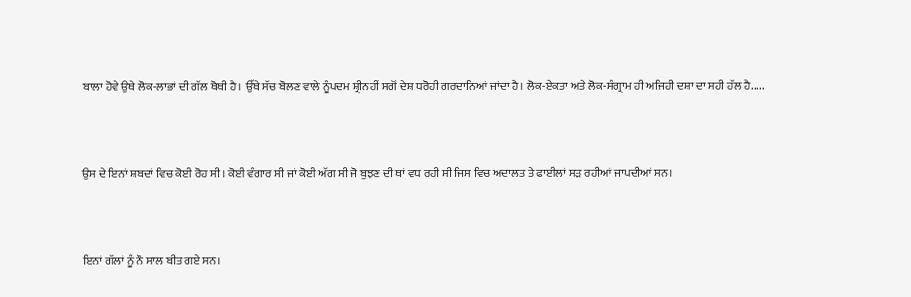ਬਾਲਾ ਹੋਵੇ ਉਥੇ ਲੋਕ-ਲਾਭਾਂ ਦੀ ਗੱਲ ਥੋਥੀ ਹੈ। ਉੱਥੇ ਸੱਚ ਬੋਲਣ ਵਾਲੇ ਨੂੰਪਦਮ ਸ਼੍ਰੀਨਹੀਂ ਸਗੋਂ ਦੇਸ਼ ਧਰੋਹੀ ਗਰਦਾਨਿਆਂ ਜਾਂਦਾ ਹੈ। ਲੋਕ-ਏਕਤਾ ਅਤੇ ਲੋਕ-ਸੰਗ੍ਰਾਮ ਹੀ ਅਜਿਹੀ ਦਸ਼ਾ ਦਾ ਸਹੀ ਹੱਲ ਹੈ.....



ਉਸ ਦੇ ਇਨਾਂ ਸ਼ਬਦਾਂ ਵਿਚ ਕੋਈ ਰੋਹ ਸੀ। ਕੋਈ ਵੰਗਾਰ ਸੀ ਜਾਂ ਕੋਈ ਅੱਗ ਸੀ ਜੋ ਬੁਝਣ ਦੀ ਥਾਂ ਵਧ ਰਹੀ ਸੀ ਜਿਸ ਵਿਚ ਅਦਾਲਤ ਤੇ ਫਾਈਲਾਂ ਸੜ ਰਹੀਆਂ ਜਾਪਦੀਆਂ ਸਨ।



ਇਨਾਂ ਗੱਲਾਂ ਨੂੰ ਨੌ ਸਾਲ ਬੀਤ ਗਏ ਸਨ।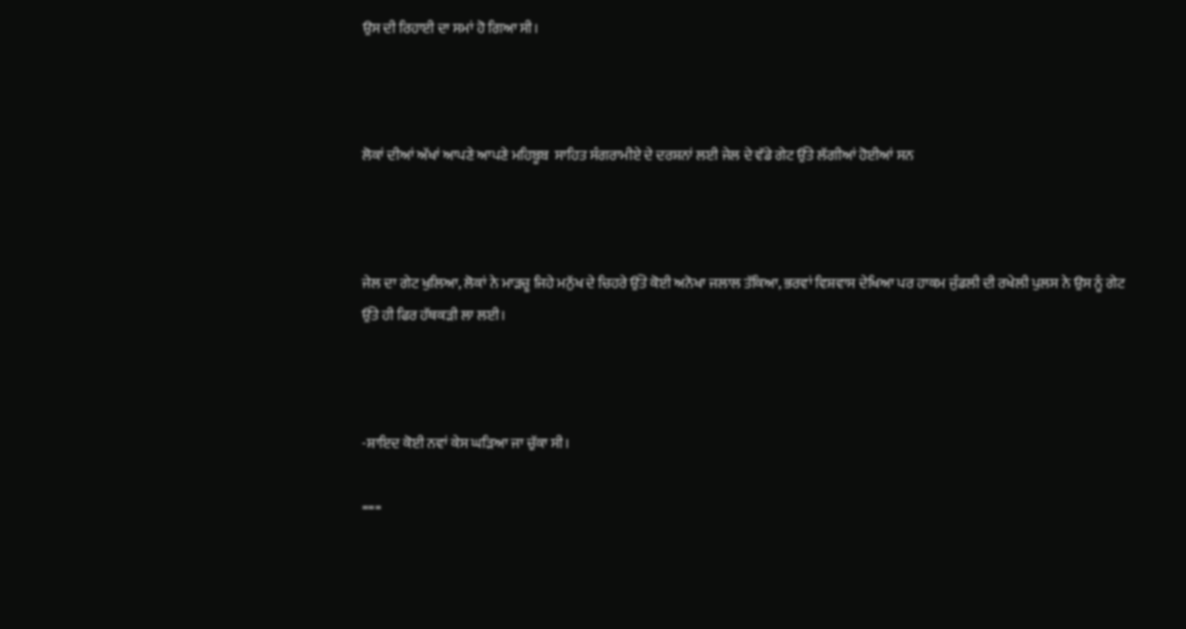ਉਸ ਦੀ ਰਿਹਾਈ ਦਾ ਸਮਾਂ ਹੋ ਗਿਆ ਸੀ।



ਲੋਕਾਂ ਦੀਆਂ ਅੱਖਾਂ ਆਪਣੇ ਆਪਣੇ ਮਹਿਬੂਬ  ਸਾਹਿਤ ਸੰਗਰਾਮੀਏ ਦੇ ਦਰਸ਼ਨਾਂ ਲਈ ਜੇਲ ਦੇ ਵੱਡੇ ਗੇਟ ਉੱਤੇ ਲੱਗੀਆਂ ਹੋਈਆਂ ਸਨ



ਜੇਲ ਦਾ ਗੇਟ ਖੁਲਿਆ, ਲੋਕਾਂ ਨੇ ਮਾੜਚੂ ਜਿਹੇ ਮਨੁੱਖ ਦੇ ਚਿਹਰੇ ਉੱਤੇ ਕੋਈ ਅਨੋਖਾ ਜਲਾਲ ਤੱਕਿਆ, ਭਰਵਾਂ ਵਿਸ਼ਵਾਸ ਦੇਖਿਆ ਪਰ ਹਾਕਮ ਜੁੰਡਲੀ ਦੀ ਰਖੇਲੀ ਪੁਲਸ ਨੇ ਉਸ ਨੂੰ ਗੇਟ ਉੱਤੇ ਹੀ ਫਿਰ ਹੱਥਕੜੀ ਲਾ ਲਈ।



-ਸ਼ਾਇਦ ਕੋਈ ਨਵਾਂ ਕੇਸ ਘੜਿਆ ਜਾ ਚੁੱਕਾ ਸੀ।

===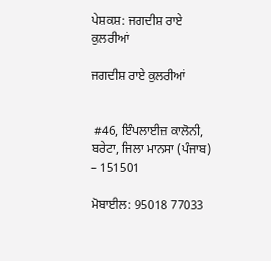ਪੇਸ਼ਕਸ਼: ਜਗਦੀਸ਼ ਰਾਏ ਕੁਲਰੀਆਂ

ਜਗਦੀਸ਼ ਰਾਏ ਕੁਲਰੀਆਂ


 #46, ਇੰਪਲਾਈਜ਼ ਕਾਲੋਨੀ, ਬਰੇਟਾ, ਜਿਲਾ ਮਾਨਸਾ (ਪੰਜਾਬ) – 151501

ਮੋਬਾਈਲ: 95018 77033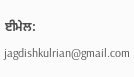ਈਮੇਲ: jagdishkulrian@gmail.com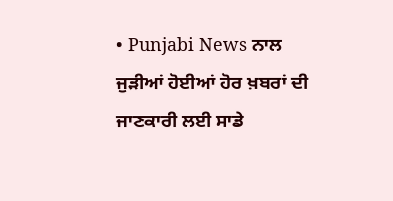• Punjabi News ਨਾਲ ਜੁੜੀਆਂ ਹੋਈਆਂ ਹੋਰ ਖ਼ਬਰਾਂ ਦੀ ਜਾਣਕਾਰੀ ਲਈ ਸਾਡੇ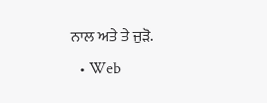ਨਾਲ ਅਤੇ ਤੇ ਜੁੜੋ.
  • Web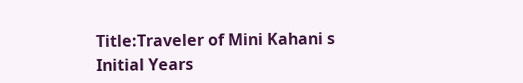Title:Traveler of Mini Kahani s Initial Years